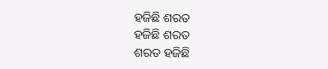ହଜିଛି ଶରତ
ହଜିଛି ଶରତ
ଶରତ ହଜିଛି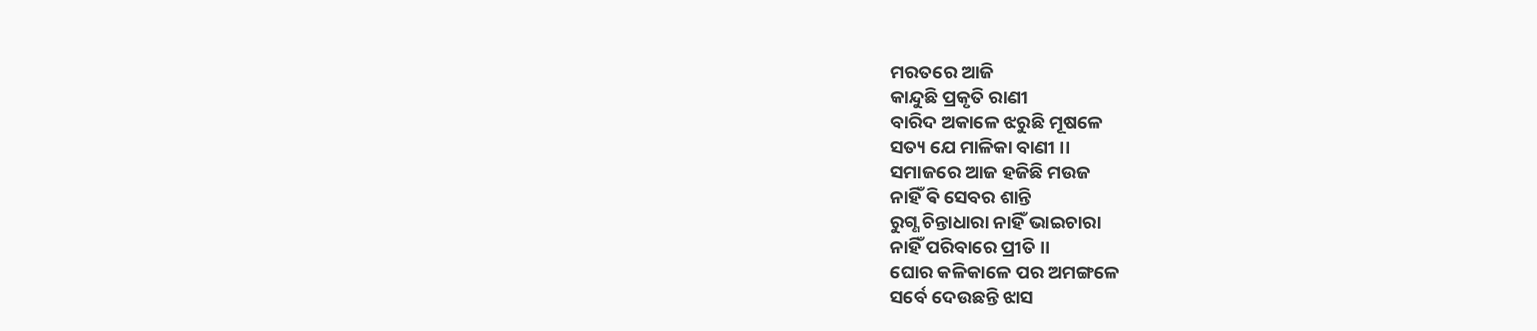ମରତରେ ଆଜି
କାନ୍ଦୁଛି ପ୍ରକୃତି ରାଣୀ
ବାରିଦ ଅକାଳେ ଝରୁଛି ମୂଷଳେ
ସତ୍ୟ ଯେ ମାଳିକା ବାଣୀ ।।
ସମାଜରେ ଆଜ ହଜିଛି ମଉଜ
ନାହିଁ ଵି ସେବର ଶାନ୍ତି
ରୁଗ୍ଣ ଚିନ୍ତାଧାରା ନାହିଁ ଭାଇଚାରା
ନାହିଁ ପରିବାରେ ପ୍ରୀତି ।।
ଘୋର କଳିକାଳେ ପର ଅମଙ୍ଗଳେ
ସର୍ବେ ଦେଉଛନ୍ତି ଝାସ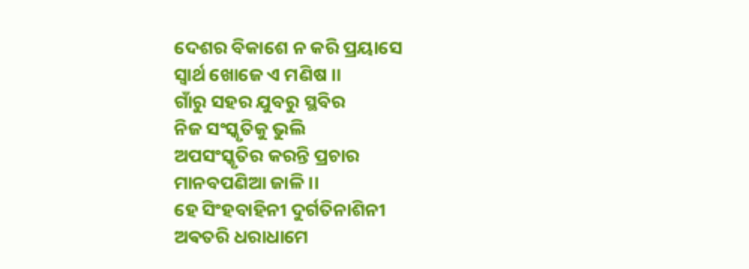ଦେଶର ବିକାଶେ ନ କରି ପ୍ରୟାସେ
ସ୍ୱାର୍ଥ ଖୋଜେ ଏ ମଣିଷ ।।
ଗାଁରୁ ସହର ଯୁବରୁ ସ୍ଥବିର
ନିଜ ସଂସ୍କୃତିକୁ ଭୁଲି
ଅପସଂସ୍କୃତିର କରନ୍ତି ପ୍ରଚାର
ମାନବପଣିଆ ଜାଳି ।।
ହେ ସିଂହବାହିନୀ ଦୁର୍ଗତିନାଶିନୀ
ଅଵତରି ଧରାଧାମେ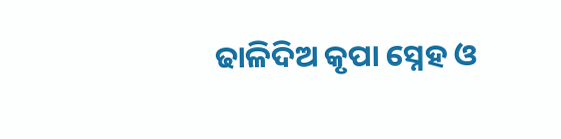ଢାଳିଦିଅ କୃପା ସ୍ନେହ ଓ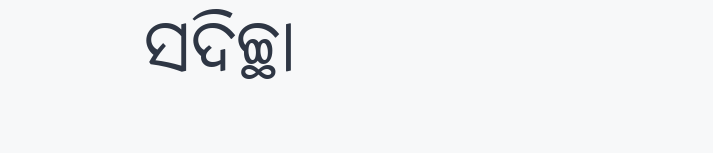ସଦିଚ୍ଛା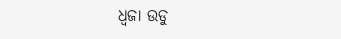ଧ୍ବଜା ଉଡୁ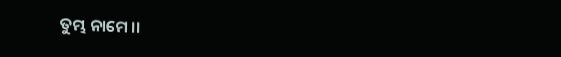ତୁମ୍ଭ ନାମେ ।।